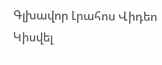Գլխավոր Լրահոս Վիդեո Կիսվել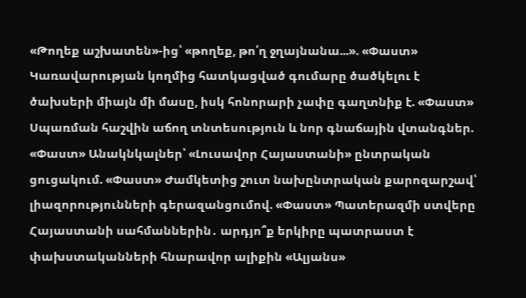«Թողեք աշխատեն»-ից՝ «թողեք, թո՛ղ ջղայնանա...». «Փաստ» Կառավարության կողմից հատկացված գումարը ծածկելու է ծախսերի միայն մի մասը, իսկ հոնորարի չափը գաղտնիք է. «Փաստ» Սպառման հաշվին աճող տնտեսություն և նոր գնաճային վտանգներ. «Փաստ» Անակնկալներ՝ «Լուսավոր Հայաստանի» ընտրական ցուցակում. «Փաստ» Ժամկետից շուտ նախընտրական քարոզարշավ՝ լիազորությունների գերազանցումով. «Փաստ» Պատերազմի ստվերը Հայաստանի սահմաններին․ արդյո՞ք երկիրը պատրաստ է փախստականների հնարավոր ալիքին «Ալյանս»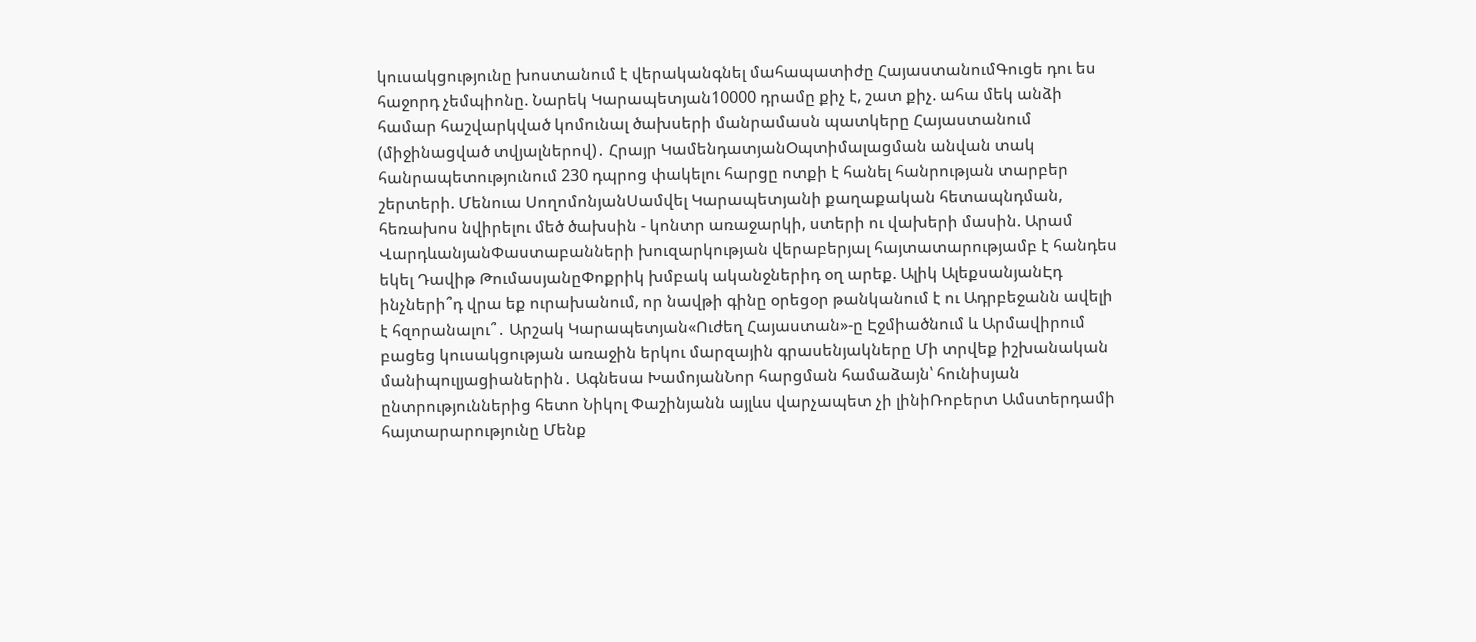կուսակցությունը խոստանում է վերականգնել մահապատիժը ՀայաստանումԳուցե դու ես հաջորդ չեմպիոնը. Նարեկ Կարապետյան10000 դրամը քիչ է, շատ քիչ. ահա մեկ անձի համար հաշվարկված կոմունալ ծախսերի մանրամասն պատկերը Հայաստանում (միջինացված տվյալներով)․ Հրայր ԿամենդատյանՕպտիմալացման անվան տակ հանրապետությունում 230 դպրոց փակելու հարցը ոտքի է հանել հանրության տարբեր շերտերի. Մենուա ՍողոմոնյանՍամվել Կարապետյանի քաղաքական հետապնդման, հեռախոս նվիրելու մեծ ծախսին - կոնտր առաջարկի, ստերի ու վախերի մասին. Արամ ՎարդևանյանՓաստաբանների խուզարկության վերաբերյալ հայտատարությամբ է հանդես եկել Դավիթ ԹումասյանըՓոքրիկ խմբակ ականջներիդ օղ արեք. Ալիկ ԱլեքսանյանԷդ ինչների՞դ վրա եք ուրախանում, որ նավթի գինը օրեցօր թանկանում է ու Ադրբեջանն ավելի է հզորանալու՞․ Արշակ Կարապետյան«Ուժեղ Հայաստան»-ը Էջմիածնում և Արմավիրում բացեց կուսակցության առաջին երկու մարզային գրասենյակները Մի տրվեք իշխանական մանիպուլյացիաներին․ Ագնեսա ԽամոյանՆոր հարցման համաձայն՝ հունիսյան ընտրություններից հետո Նիկոլ Փաշինյանն այլևս վարչապետ չի լինիՌոբերտ Ամստերդամի հայտարարությունը Մենք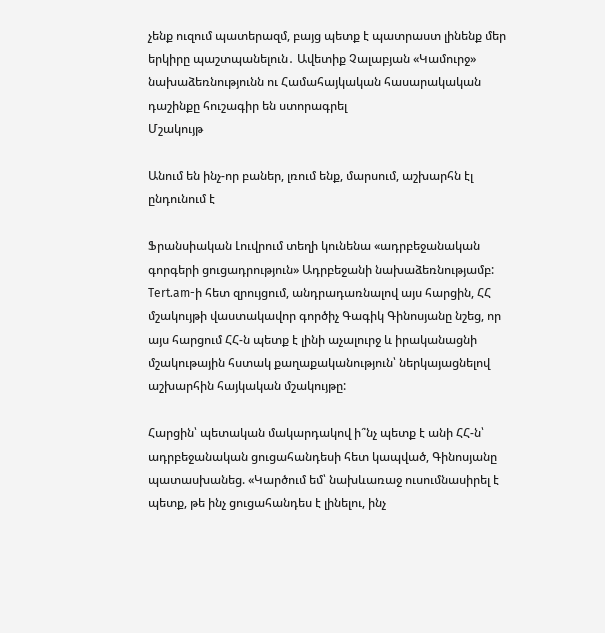չենք ուզում պատերազմ, բայց պետք է պատրաստ լինենք մեր երկիրը պաշտպանելուն․ Ավետիք Չալաբյան «Կամուրջ» նախաձեռնությունն ու Համահայկական հասարակական դաշինքը հուշագիր են ստորագրել
Մշակույթ

Անում են ինչ-որ բաներ, լռում ենք, մարսում, աշխարհն էլ ընդունում է

Ֆրանսիական Լուվրում տեղի կունենա «ադրբեջանական գորգերի ցուցադրություն» Ադրբեջանի նախաձեռնությամբ: Tert.am-ի հետ զրույցում, անդրադառնալով այս հարցին, ՀՀ մշակույթի վաստակավոր գործիչ Գագիկ Գինոսյանը նշեց, որ այս հարցում ՀՀ-ն պետք է լինի աչալուրջ և իրականացնի մշակութային հստակ քաղաքականություն՝ ներկայացնելով աշխարհին հայկական մշակույթը:

Հարցին՝ պետական մակարդակով ի՞նչ պետք է անի ՀՀ-ն՝ ադրբեջանական ցուցահանդեսի հետ կապված, Գինոսյանը պատասխանեց. «Կարծում եմ՝ նախևառաջ ուսումնասիրել է պետք, թե ինչ ցուցահանդես է լինելու, ինչ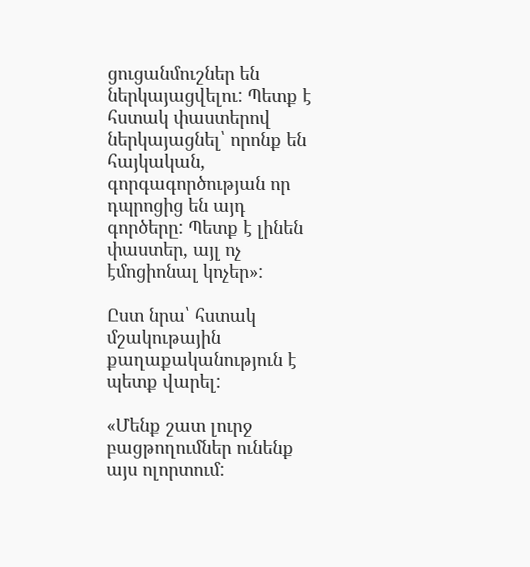ցուցանմուշներ են ներկայացվելու: Պետք է հստակ փաստերով ներկայացնել՝ որոնք են հայկական, գորգագործության որ դպրոցից են այդ գործերը: Պետք է լինեն փաստեր, այլ ոչ էմոցիոնալ կոչեր»:

Ըստ նրա՝ հստակ մշակութային քաղաքականություն է պետք վարել:

«Մենք շատ լուրջ բացթողումներ ունենք այս ոլորտում: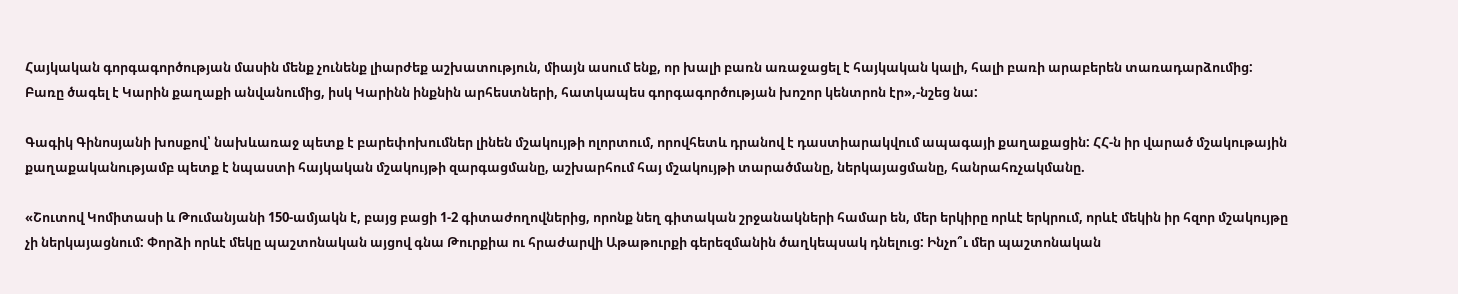Հայկական գորգագործության մասին մենք չունենք լիարժեք աշխատություն, միայն ասում ենք, որ խալի բառն առաջացել է հայկական կալի, հալի բառի արաբերեն տառադարձումից: Բառը ծագել է Կարին քաղաքի անվանումից, իսկ Կարինն ինքնին արհեստների, հատկապես գորգագործության խոշոր կենտրոն էր»,-նշեց նա:

Գագիկ Գինոսյանի խոսքով՝ նախևառաջ պետք է բարեփոխումներ լինեն մշակույթի ոլորտում, որովհետև դրանով է դաստիարակվում ապագայի քաղաքացին: ՀՀ-ն իր վարած մշակութային քաղաքականությամբ պետք է նպաստի հայկական մշակույթի զարգացմանը, աշխարհում հայ մշակույթի տարածմանը, ներկայացմանը, հանրահռչակմանը.

«Շուտով Կոմիտասի և Թումանյանի 150-ամյակն է, բայց բացի 1-2 գիտաժողովներից, որոնք նեղ գիտական շրջանակների համար են, մեր երկիրը որևէ երկրում, որևէ մեկին իր հզոր մշակույթը չի ներկայացնում: Փորձի որևէ մեկը պաշտոնական այցով գնա Թուրքիա ու հրաժարվի Աթաթուրքի գերեզմանին ծաղկեպսակ դնելուց: Ինչո՞ւ մեր պաշտոնական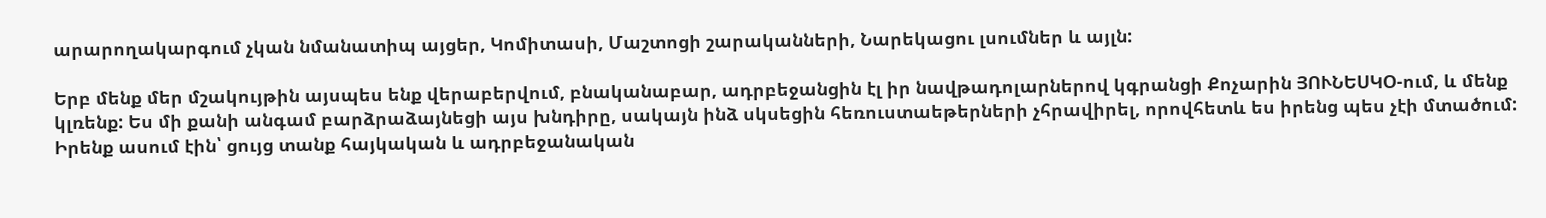արարողակարգում չկան նմանատիպ այցեր, Կոմիտասի, Մաշտոցի շարականների, Նարեկացու լսումներ և այլն:

Երբ մենք մեր մշակույթին այսպես ենք վերաբերվում, բնականաբար, ադրբեջանցին էլ իր նավթադոլարներով կգրանցի Քոչարին ՅՈՒՆԵՍԿՕ-ում, և մենք կլռենք: Ես մի քանի անգամ բարձրաձայնեցի այս խնդիրը, սակայն ինձ սկսեցին հեռուստաեթերների չհրավիրել, որովհետև ես իրենց պես չէի մտածում: Իրենք ասում էին՝ ցույց տանք հայկական և ադրբեջանական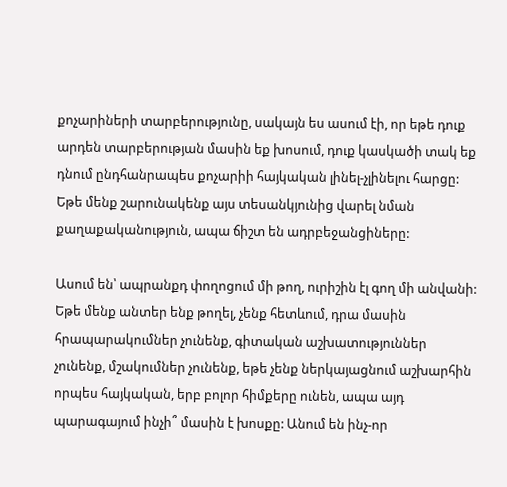քոչարիների տարբերությունը, սակայն ես ասում էի, որ եթե դուք արդեն տարբերության մասին եք խոսում, դուք կասկածի տակ եք դնում ընդհանրապես քոչարիի հայկական լինել-չլինելու հարցը: Եթե մենք շարունակենք այս տեսանկյունից վարել նման քաղաքականություն, ապա ճիշտ են ադրբեջանցիները:

Ասում են՝ ապրանքդ փողոցում մի թող, ուրիշին էլ գող մի անվանի: Եթե մենք անտեր ենք թողել, չենք հետևում, դրա մասին հրապարակումներ չունենք, գիտական աշխատություններ չունենք, մշակումներ չունենք, եթե չենք ներկայացնում աշխարհին որպես հայկական, երբ բոլոր հիմքերը ունեն, ապա այդ պարագայում ինչի՞ մասին է խոսքը: Անում են ինչ-որ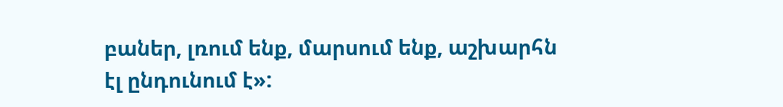բաներ, լռում ենք, մարսում ենք, աշխարհն էլ ընդունում է»: